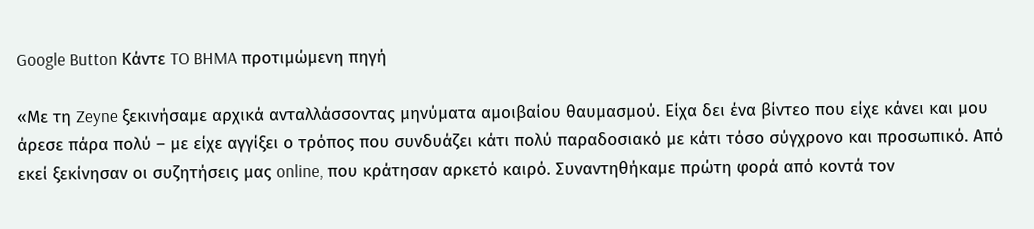Google Button Κάντε TO BHMA προτιμώμενη πηγή

«Με τη Zeyne ξεκινήσαμε αρχικά ανταλλάσσοντας μηνύματα αμοιβαίου θαυμασμού. Είχα δει ένα βίντεο που είχε κάνει και μου άρεσε πάρα πολύ – με είχε αγγίξει ο τρόπος που συνδυάζει κάτι πολύ παραδοσιακό με κάτι τόσο σύγχρονο και προσωπικό. Από εκεί ξεκίνησαν οι συζητήσεις μας online, που κράτησαν αρκετό καιρό. Συναντηθήκαμε πρώτη φορά από κοντά τον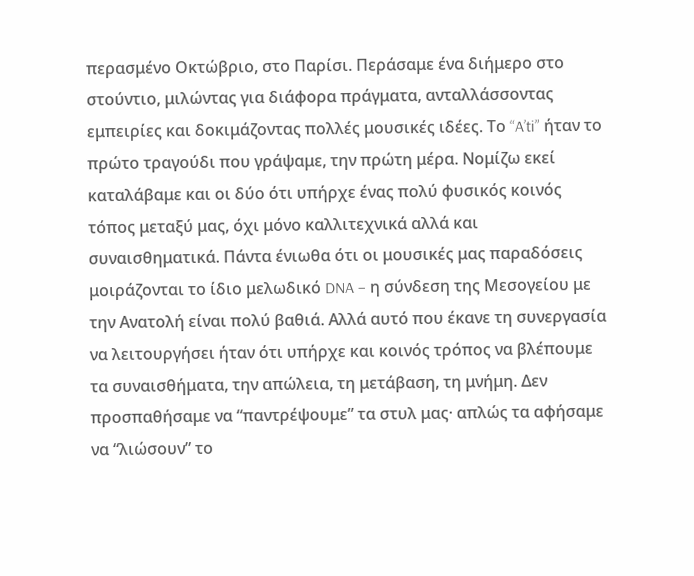περασμένο Οκτώβριο, στο Παρίσι. Περάσαμε ένα διήμερο στο στούντιο, μιλώντας για διάφορα πράγματα, ανταλλάσσοντας εμπειρίες και δοκιμάζοντας πολλές μουσικές ιδέες. Το “A’ti” ήταν το πρώτο τραγούδι που γράψαμε, την πρώτη μέρα. Νομίζω εκεί καταλάβαμε και οι δύο ότι υπήρχε ένας πολύ φυσικός κοινός τόπος μεταξύ μας, όχι μόνο καλλιτεχνικά αλλά και συναισθηματικά. Πάντα ένιωθα ότι οι μουσικές μας παραδόσεις μοιράζονται το ίδιο μελωδικό DNA – η σύνδεση της Μεσογείου με την Ανατολή είναι πολύ βαθιά. Αλλά αυτό που έκανε τη συνεργασία να λειτουργήσει ήταν ότι υπήρχε και κοινός τρόπος να βλέπουμε τα συναισθήματα, την απώλεια, τη μετάβαση, τη μνήμη. Δεν προσπαθήσαμε να “παντρέψουμε” τα στυλ μας· απλώς τα αφήσαμε να “λιώσουν” το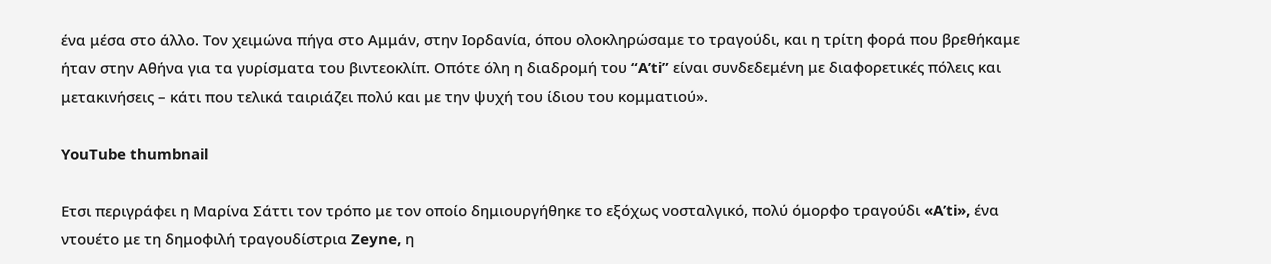ένα μέσα στο άλλο. Τον χειμώνα πήγα στο Αμμάν, στην Ιορδανία, όπου ολοκληρώσαμε το τραγούδι, και η τρίτη φορά που βρεθήκαμε ήταν στην Αθήνα για τα γυρίσματα του βιντεοκλίπ. Οπότε όλη η διαδρομή του “A’ti” είναι συνδεδεμένη με διαφορετικές πόλεις και μετακινήσεις – κάτι που τελικά ταιριάζει πολύ και με την ψυχή του ίδιου του κομματιού».

YouTube thumbnail

Ετσι περιγράφει η Μαρίνα Σάττι τον τρόπο με τον οποίο δημιουργήθηκε το εξόχως νοσταλγικό, πολύ όμορφο τραγούδι «A’ti», ένα ντουέτο με τη δημοφιλή τραγουδίστρια Zeyne, η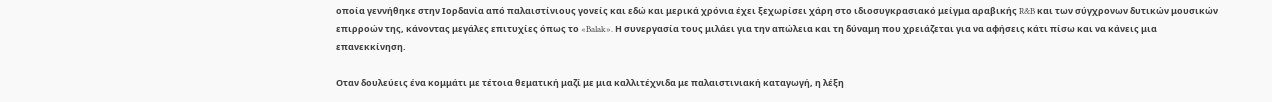οποία γεννήθηκε στην Ιορδανία από παλαιστίνιους γονείς και εδώ και μερικά χρόνια έχει ξεχωρίσει χάρη στο ιδιοσυγκρασιακό μείγμα αραβικής R&B και των σύγχρονων δυτικών μουσικών επιρροών της, κάνοντας μεγάλες επιτυχίες όπως το «Balak». Η συνεργασία τους μιλάει για την απώλεια και τη δύναμη που χρειάζεται για να αφήσεις κάτι πίσω και να κάνεις μια επανεκκίνηση.

Οταν δουλεύεις ένα κομμάτι με τέτοια θεματική μαζί με μια καλλιτέχνιδα με παλαιστινιακή καταγωγή, η λέξη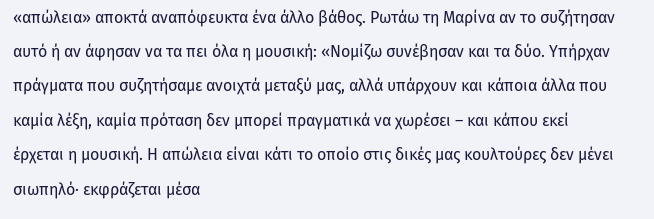«απώλεια» αποκτά αναπόφευκτα ένα άλλο βάθος. Ρωτάω τη Μαρίνα αν το συζήτησαν αυτό ή αν άφησαν να τα πει όλα η μουσική: «Νομίζω συνέβησαν και τα δύο. Υπήρχαν πράγματα που συζητήσαμε ανοιχτά μεταξύ μας, αλλά υπάρχουν και κάποια άλλα που καμία λέξη, καμία πρόταση δεν μπορεί πραγματικά να χωρέσει – και κάπου εκεί έρχεται η μουσική. Η απώλεια είναι κάτι το οποίο στις δικές μας κουλτούρες δεν μένει σιωπηλό· εκφράζεται μέσα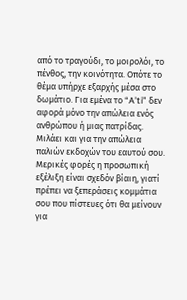από το τραγούδι, το μοιρολόι, το πένθος, την κοινότητα. Οπότε το θέμα υπήρχε εξαρχής μέσα στο δωμάτιο. Για εμένα το “A’ti” δεν αφορά μόνο την απώλεια ενός ανθρώπου ή μιας πατρίδας. Μιλάει και για την απώλεια παλιών εκδοχών του εαυτού σου. Μερικές φορές η προσωπική εξέλιξη είναι σχεδόν βίαιη, γιατί πρέπει να ξεπεράσεις κομμάτια σου που πίστευες ότι θα μείνουν για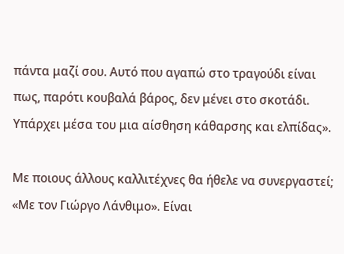πάντα μαζί σου. Αυτό που αγαπώ στο τραγούδι είναι πως, παρότι κουβαλά βάρος, δεν μένει στο σκοτάδι. Υπάρχει μέσα του μια αίσθηση κάθαρσης και ελπίδας».

Με ποιους άλλους καλλιτέχνες θα ήθελε να συνεργαστεί; «Με τον Γιώργο Λάνθιμο». Είναι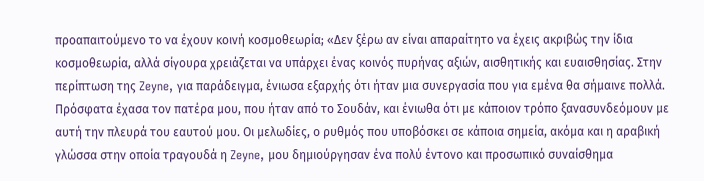προαπαιτούμενο το να έχουν κοινή κοσμοθεωρία; «Δεν ξέρω αν είναι απαραίτητο να έχεις ακριβώς την ίδια κοσμοθεωρία, αλλά σίγουρα χρειάζεται να υπάρχει ένας κοινός πυρήνας αξιών, αισθητικής και ευαισθησίας. Στην περίπτωση της Zeyne, για παράδειγμα, ένιωσα εξαρχής ότι ήταν μια συνεργασία που για εμένα θα σήμαινε πολλά. Πρόσφατα έχασα τον πατέρα μου, που ήταν από το Σουδάν, και ένιωθα ότι με κάποιον τρόπο ξανασυνδεόμουν με αυτή την πλευρά του εαυτού μου. Οι μελωδίες, ο ρυθμός που υποβόσκει σε κάποια σημεία, ακόμα και η αραβική γλώσσα στην οποία τραγουδά η Zeyne, μου δημιούργησαν ένα πολύ έντονο και προσωπικό συναίσθημα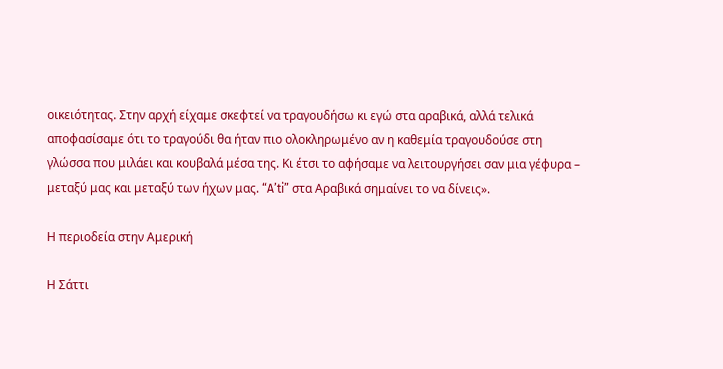οικειότητας. Στην αρχή είχαμε σκεφτεί να τραγουδήσω κι εγώ στα αραβικά, αλλά τελικά αποφασίσαμε ότι το τραγούδι θα ήταν πιο ολοκληρωμένο αν η καθεμία τραγουδούσε στη γλώσσα που μιλάει και κουβαλά μέσα της. Κι έτσι το αφήσαμε να λειτουργήσει σαν μια γέφυρα – μεταξύ μας και μεταξύ των ήχων μας. “A’ti” στα Αραβικά σημαίνει το να δίνεις».

Η περιοδεία στην Αμερική

Η Σάττι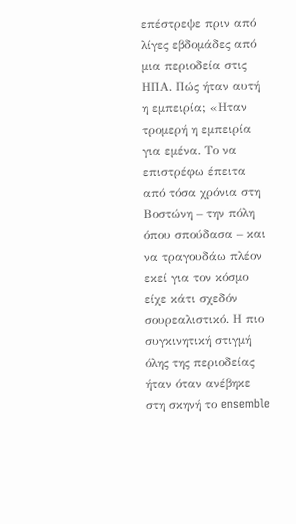επέστρεψε πριν από λίγες εβδομάδες από μια περιοδεία στις ΗΠΑ. Πώς ήταν αυτή η εμπειρία; «Ηταν τρομερή η εμπειρία για εμένα. Το να επιστρέφω έπειτα από τόσα χρόνια στη Βοστώνη – την πόλη όπου σπούδασα – και να τραγουδάω πλέον εκεί για τον κόσμο είχε κάτι σχεδόν σουρεαλιστικό. Η πιο συγκινητική στιγμή όλης της περιοδείας ήταν όταν ανέβηκε στη σκηνή το ensemble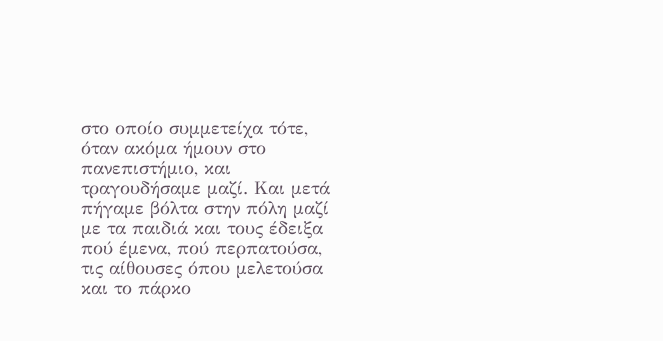στο οποίο συμμετείχα τότε, όταν ακόμα ήμουν στο πανεπιστήμιο, και τραγουδήσαμε μαζί. Και μετά πήγαμε βόλτα στην πόλη μαζί με τα παιδιά και τους έδειξα πού έμενα, πού περπατούσα, τις αίθουσες όπου μελετούσα και το πάρκο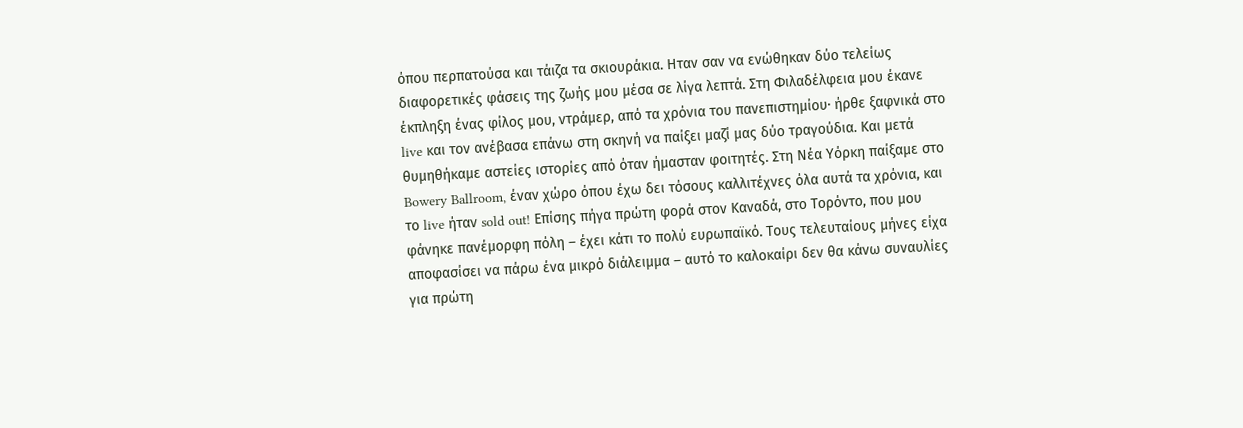όπου περπατούσα και τάιζα τα σκιουράκια. Ηταν σαν να ενώθηκαν δύο τελείως διαφορετικές φάσεις της ζωής μου μέσα σε λίγα λεπτά. Στη Φιλαδέλφεια μου έκανε έκπληξη ένας φίλος μου, ντράμερ, από τα χρόνια του πανεπιστημίου· ήρθε ξαφνικά στο live και τον ανέβασα επάνω στη σκηνή να παίξει μαζί μας δύο τραγούδια. Και μετά θυμηθήκαμε αστείες ιστορίες από όταν ήμασταν φοιτητές. Στη Νέα Υόρκη παίξαμε στο Bowery Ballroom, έναν χώρο όπου έχω δει τόσους καλλιτέχνες όλα αυτά τα χρόνια, και το live ήταν sold out! Επίσης πήγα πρώτη φορά στον Καναδά, στο Τορόντο, που μου φάνηκε πανέμορφη πόλη – έχει κάτι το πολύ ευρωπαϊκό. Τους τελευταίους μήνες είχα αποφασίσει να πάρω ένα μικρό διάλειμμα – αυτό το καλοκαίρι δεν θα κάνω συναυλίες για πρώτη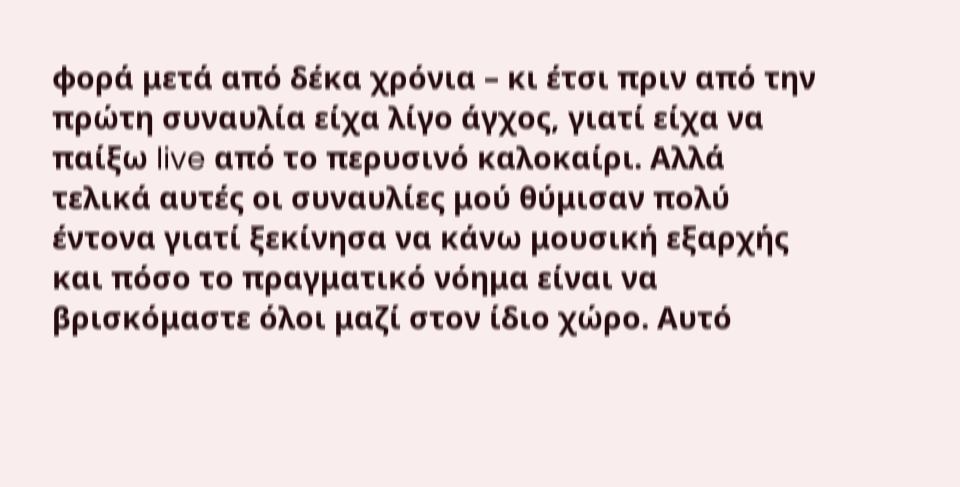φορά μετά από δέκα χρόνια – κι έτσι πριν από την πρώτη συναυλία είχα λίγο άγχος, γιατί είχα να παίξω live από το περυσινό καλοκαίρι. Αλλά τελικά αυτές οι συναυλίες μού θύμισαν πολύ έντονα γιατί ξεκίνησα να κάνω μουσική εξαρχής και πόσο το πραγματικό νόημα είναι να βρισκόμαστε όλοι μαζί στον ίδιο χώρο. Αυτό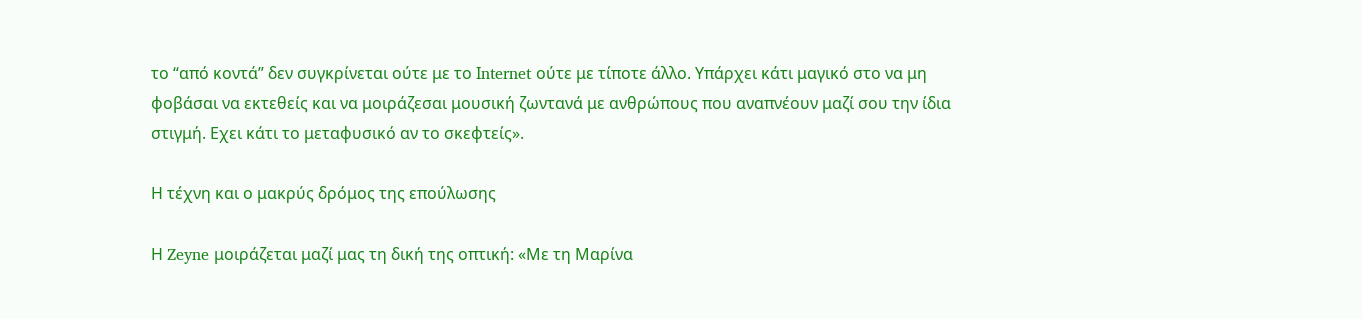το “από κοντά” δεν συγκρίνεται ούτε με το Ιnternet ούτε με τίποτε άλλο. Υπάρχει κάτι μαγικό στο να μη φοβάσαι να εκτεθείς και να μοιράζεσαι μουσική ζωντανά με ανθρώπους που αναπνέουν μαζί σου την ίδια στιγμή. Εχει κάτι το μεταφυσικό αν το σκεφτείς».

Η τέχνη και ο μακρύς δρόμος της επούλωσης

Η Zeyne μοιράζεται μαζί μας τη δική της οπτική: «Με τη Μαρίνα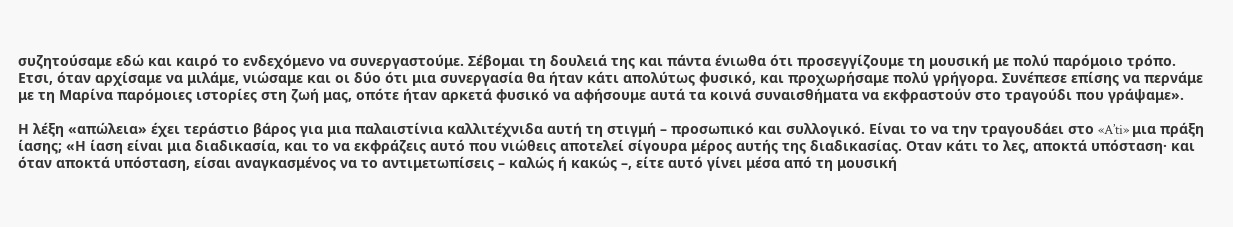συζητούσαμε εδώ και καιρό το ενδεχόμενο να συνεργαστούμε. Σέβομαι τη δουλειά της και πάντα ένιωθα ότι προσεγγίζουμε τη μουσική με πολύ παρόμοιο τρόπο. Ετσι, όταν αρχίσαμε να μιλάμε, νιώσαμε και οι δύο ότι μια συνεργασία θα ήταν κάτι απολύτως φυσικό, και προχωρήσαμε πολύ γρήγορα. Συνέπεσε επίσης να περνάμε με τη Μαρίνα παρόμοιες ιστορίες στη ζωή μας, οπότε ήταν αρκετά φυσικό να αφήσουμε αυτά τα κοινά συναισθήματα να εκφραστούν στο τραγούδι που γράψαμε».

Η λέξη «απώλεια» έχει τεράστιο βάρος για μια παλαιστίνια καλλιτέχνιδα αυτή τη στιγμή – προσωπικό και συλλογικό. Είναι το να την τραγουδάει στο «A’ti» μια πράξη ίασης; «Η ίαση είναι μια διαδικασία, και το να εκφράζεις αυτό που νιώθεις αποτελεί σίγουρα μέρος αυτής της διαδικασίας. Οταν κάτι το λες, αποκτά υπόσταση· και όταν αποκτά υπόσταση, είσαι αναγκασμένος να το αντιμετωπίσεις – καλώς ή κακώς –, είτε αυτό γίνει μέσα από τη μουσική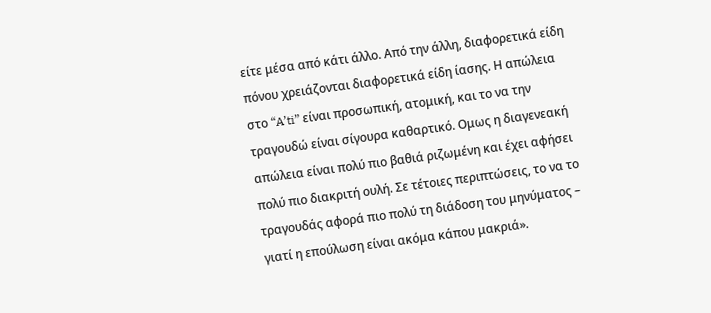είτε μέσα από κάτι άλλο. Από την άλλη, διαφορετικά είδη πόνου χρειάζονται διαφορετικά είδη ίασης. Η απώλεια στο “A’ti” είναι προσωπική, ατομική, και το να την τραγουδώ είναι σίγουρα καθαρτικό. Ομως η διαγενεακή απώλεια είναι πολύ πιο βαθιά ριζωμένη και έχει αφήσει πολύ πιο διακριτή ουλή. Σε τέτοιες περιπτώσεις, το να το τραγουδάς αφορά πιο πολύ τη διάδοση του μηνύματος – γιατί η επούλωση είναι ακόμα κάπου μακριά».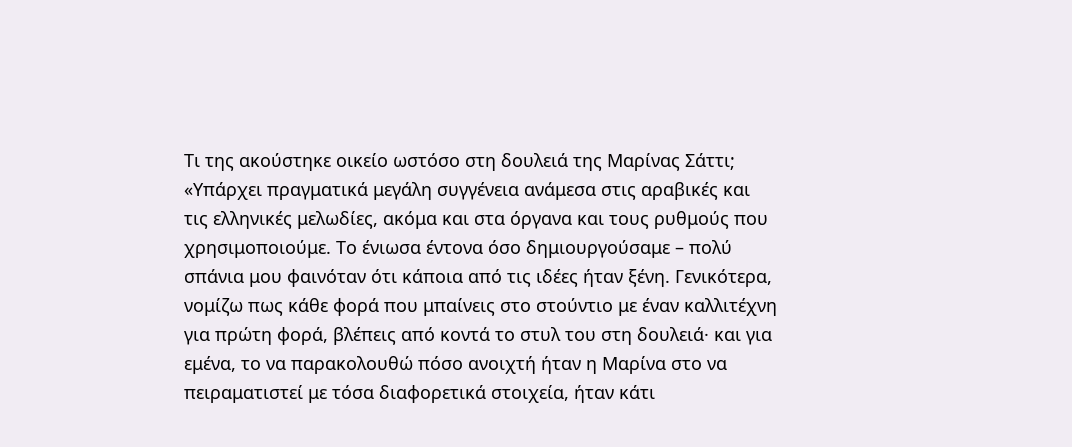Τι της ακούστηκε οικείο ωστόσο στη δουλειά της Μαρίνας Σάττι; «Υπάρχει πραγματικά μεγάλη συγγένεια ανάμεσα στις αραβικές και τις ελληνικές μελωδίες, ακόμα και στα όργανα και τους ρυθμούς που χρησιμοποιούμε. Το ένιωσα έντονα όσο δημιουργούσαμε – πολύ σπάνια μου φαινόταν ότι κάποια από τις ιδέες ήταν ξένη. Γενικότερα, νομίζω πως κάθε φορά που μπαίνεις στο στούντιο με έναν καλλιτέχνη για πρώτη φορά, βλέπεις από κοντά το στυλ του στη δουλειά· και για εμένα, το να παρακολουθώ πόσο ανοιχτή ήταν η Μαρίνα στο να πειραματιστεί με τόσα διαφορετικά στοιχεία, ήταν κάτι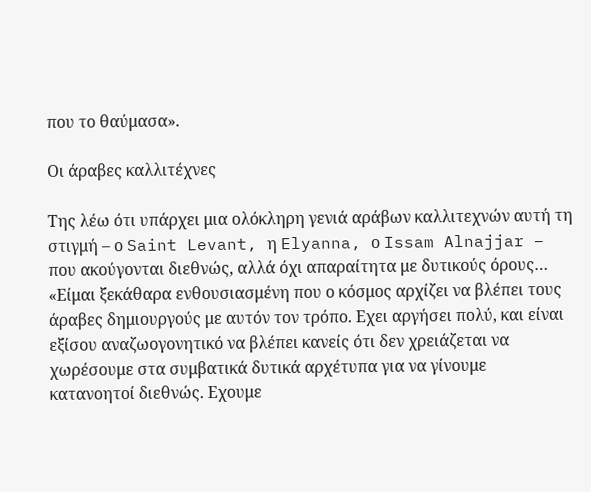που το θαύμασα».

Οι άραβες καλλιτέχνες

Της λέω ότι υπάρχει μια ολόκληρη γενιά αράβων καλλιτεχνών αυτή τη στιγμή – ο Saint Levant, η Elyanna, ο Issam Alnajjar – που ακούγονται διεθνώς, αλλά όχι απαραίτητα με δυτικούς όρους… «Είμαι ξεκάθαρα ενθουσιασμένη που ο κόσμος αρχίζει να βλέπει τους άραβες δημιουργούς με αυτόν τον τρόπο. Εχει αργήσει πολύ, και είναι εξίσου αναζωογονητικό να βλέπει κανείς ότι δεν χρειάζεται να χωρέσουμε στα συμβατικά δυτικά αρχέτυπα για να γίνουμε κατανοητοί διεθνώς. Εχουμε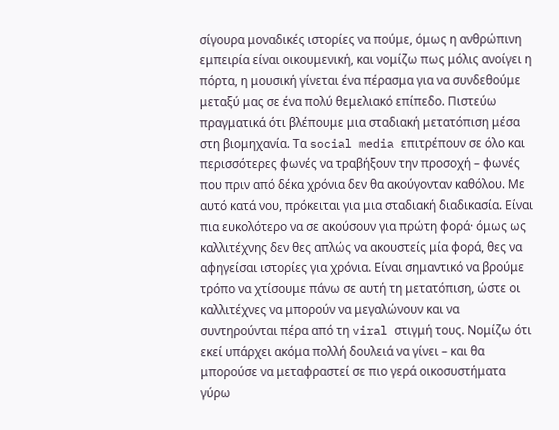σίγουρα μοναδικές ιστορίες να πούμε, όμως η ανθρώπινη εμπειρία είναι οικουμενική, και νομίζω πως μόλις ανοίγει η πόρτα, η μουσική γίνεται ένα πέρασμα για να συνδεθούμε μεταξύ μας σε ένα πολύ θεμελιακό επίπεδο. Πιστεύω πραγματικά ότι βλέπουμε μια σταδιακή μετατόπιση μέσα στη βιομηχανία. Τα social media επιτρέπουν σε όλο και περισσότερες φωνές να τραβήξουν την προσοχή – φωνές που πριν από δέκα χρόνια δεν θα ακούγονταν καθόλου. Με αυτό κατά νου, πρόκειται για μια σταδιακή διαδικασία. Είναι πια ευκολότερο να σε ακούσουν για πρώτη φορά· όμως ως καλλιτέχνης δεν θες απλώς να ακουστείς μία φορά, θες να αφηγείσαι ιστορίες για χρόνια. Είναι σημαντικό να βρούμε τρόπο να χτίσουμε πάνω σε αυτή τη μετατόπιση, ώστε οι καλλιτέχνες να μπορούν να μεγαλώνουν και να συντηρούνται πέρα από τη viral στιγμή τους. Νομίζω ότι εκεί υπάρχει ακόμα πολλή δουλειά να γίνει – και θα μπορούσε να μεταφραστεί σε πιο γερά οικοσυστήματα γύρω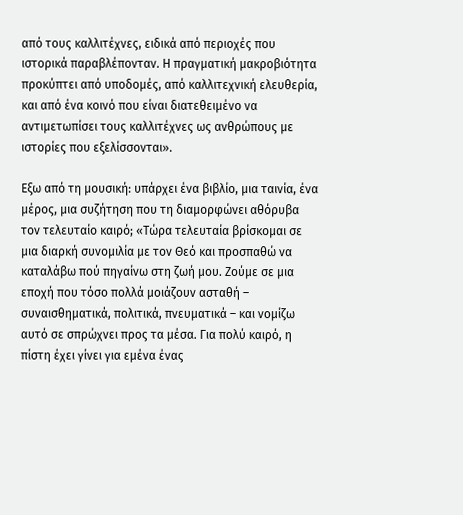από τους καλλιτέχνες, ειδικά από περιοχές που ιστορικά παραβλέπονταν. Η πραγματική μακροβιότητα προκύπτει από υποδομές, από καλλιτεχνική ελευθερία, και από ένα κοινό που είναι διατεθειμένο να αντιμετωπίσει τους καλλιτέχνες ως ανθρώπους με ιστορίες που εξελίσσονται».

Εξω από τη μουσική: υπάρχει ένα βιβλίο, μια ταινία, ένα μέρος, μια συζήτηση που τη διαμορφώνει αθόρυβα τον τελευταίο καιρό; «Τώρα τελευταία βρίσκομαι σε μια διαρκή συνομιλία με τον Θεό και προσπαθώ να καταλάβω πού πηγαίνω στη ζωή μου. Ζούμε σε μια εποχή που τόσο πολλά μοιάζουν ασταθή – συναισθηματικά, πολιτικά, πνευματικά – και νομίζω αυτό σε σπρώχνει προς τα μέσα. Για πολύ καιρό, η πίστη έχει γίνει για εμένα ένας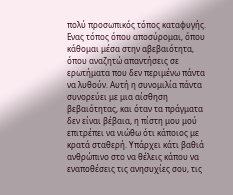πολύ προσωπικός τόπος καταφυγής. Ενας τόπος όπου αποσύρομαι, όπου κάθομαι μέσα στην αβεβαιότητα, όπου αναζητώ απαντήσεις σε ερωτήματα που δεν περιμένω πάντα να λυθούν. Αυτή η συνομιλία πάντα συνορεύει με μια αίσθηση βεβαιότητας, και όταν τα πράγματα δεν είναι βέβαια, η πίστη μου μού επιτρέπει να νιώθω ότι κάποιος με κρατά σταθερή. Υπάρχει κάτι βαθιά ανθρώπινο στο να θέλεις κάπου να εναποθέσεις τις ανησυχίες σου, τις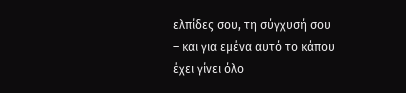ελπίδες σου, τη σύγχυσή σου – και για εμένα αυτό το κάπου έχει γίνει όλο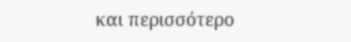και περισσότερο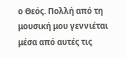ο Θεός. Πολλή από τη μουσική μου γεννιέται μέσα από αυτές τις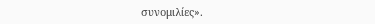συνομιλίες».